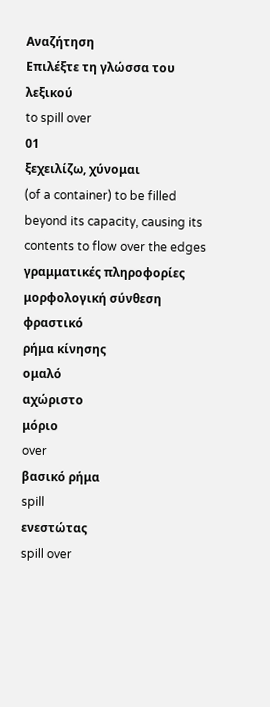Αναζήτηση
Επιλέξτε τη γλώσσα του λεξικού
to spill over
01
ξεχειλίζω, χύνομαι
(of a container) to be filled beyond its capacity, causing its contents to flow over the edges
γραμματικές πληροφορίες
μορφολογική σύνθεση
φραστικό
ρήμα κίνησης
ομαλό
αχώριστο
μόριο
over
βασικό ρήμα
spill
ενεστώτας
spill over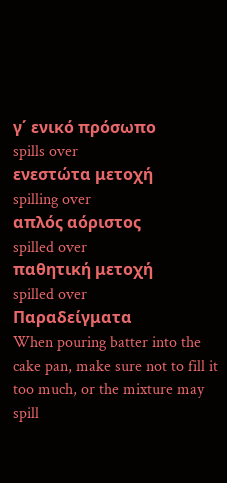γ΄ ενικό πρόσωπο
spills over
ενεστώτα μετοχή
spilling over
απλός αόριστος
spilled over
παθητική μετοχή
spilled over
Παραδείγματα
When pouring batter into the cake pan, make sure not to fill it too much, or the mixture may spill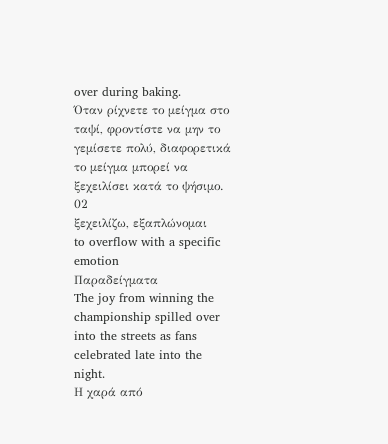over during baking.
Όταν ρίχνετε το μείγμα στο ταψί, φροντίστε να μην το γεμίσετε πολύ, διαφορετικά το μείγμα μπορεί να ξεχειλίσει κατά το ψήσιμο.
02
ξεχειλίζω, εξαπλώνομαι
to overflow with a specific emotion
Παραδείγματα
The joy from winning the championship spilled over into the streets as fans celebrated late into the night.
Η χαρά από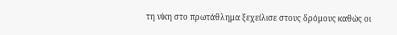τη νίκη στο πρωτάθλημα ξεχείλισε στους δρόμους καθώς οι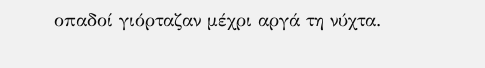οπαδοί γιόρταζαν μέχρι αργά τη νύχτα.